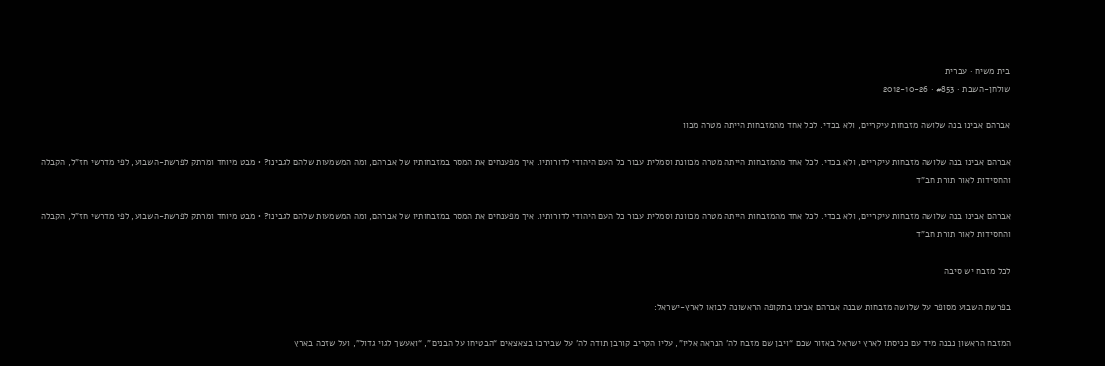בית משיח · עברית
שולחן-השבת · #853 · 2012-10-26

אברהם אבינו בנה שלושה מזבחות עיקריים, ולא בכדי. לכל אחד מהמזבחות הייתה מטרה מכוו

אברהם אבינו בנה שלושה מזבחות עיקריים, ולא בכדי. לכל אחד מהמזבחות הייתה מטרה מכוונת וסמלית עבור כל העם היהודי לדורותיו. איך מפענחים את המסר במזבחותיו של אברהם, ומה המשמעות שלהם לגבינו? • מבט מיוחד ומרתק לפרשת-השבוע, לפי מדרשי חז”ל, הקבלה והחסידות לאור תורת חב”ד

אברהם אבינו בנה שלושה מזבחות עיקריים, ולא בכדי. לכל אחד מהמזבחות הייתה מטרה מכוונת וסמלית עבור כל העם היהודי לדורותיו. איך מפענחים את המסר במזבחותיו של אברהם, ומה המשמעות שלהם לגבינו? • מבט מיוחד ומרתק לפרשת-השבוע, לפי מדרשי חז”ל, הקבלה והחסידות לאור תורת חב”ד

לכל מזבח יש סיבה

בפרשת השבוע מסופר על שלושה מזבחות שבנה אברהם אבינו בתקופה הראשונה לבואו לארץ-ישראל:

המזבח הראשון נבנה מיד עם כניסתו לארץ ישראל באזור שכם “ויבן שם מזבח לה’ הנראה אליו”, עליו הקריב קורבן תודה לה’ על שבירכו בצאצאים “הבטיחו על הבנים”, “ואעשך לגוי גדול”, ועל שזכה בארץ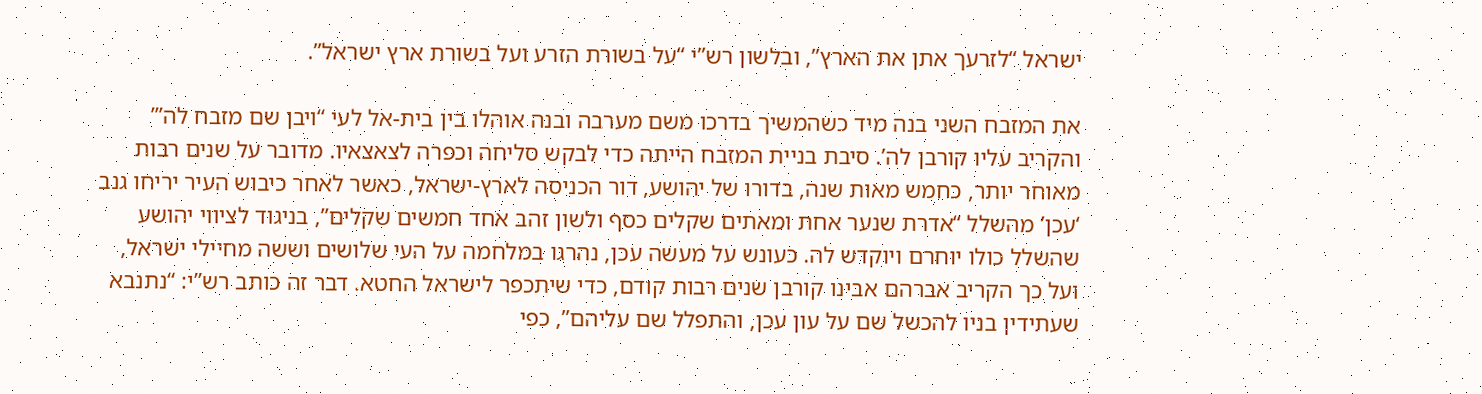ישראל “לזרעך אתן את הארץ”, ובלשון רש”י “על בשורת הזרע ועל בשורת ארץ ישראל”.

את המזבח השני בנה מיד כשהמשיך בדרכו משם מערבה ובנה אוהלו בין בית-אל לעי “ויבן שם מזבח לה’” והקריב עליו קורבן לה’. סיבת בניית המזבח הייתה כדי לבקש סליחה וכפרה לצאצאיו. מדובר על שנים רבות מאוחר יותר, כחמש מאות שנה, בדורו של יהושע, דור הכניסה לארץ-ישראל, כאשר לאחר כיבוש העיר יריחו גנב ‘עכן’ מהשלל “אדרת שנער אחת ומאתים שקלים כסף ולשון זהב אחד חמשים שקלים”, בניגוד לציווי יהושע שהשלל כולו יוחרם ויוקדש לה. כעונש על מעשה עכן, נהרגו במלחמה על העי שלושים וששה מחיילי ישראל, ועל כך הקריב אברהם אבינו קורבן שנים רבות קודם, כדי שיתכפר לישראל החטא. דבר זה כותב רש”י: “נתנבא שעתידין בניו להכשל שם על עון עכן, והתפלל שם עליהם”, כפי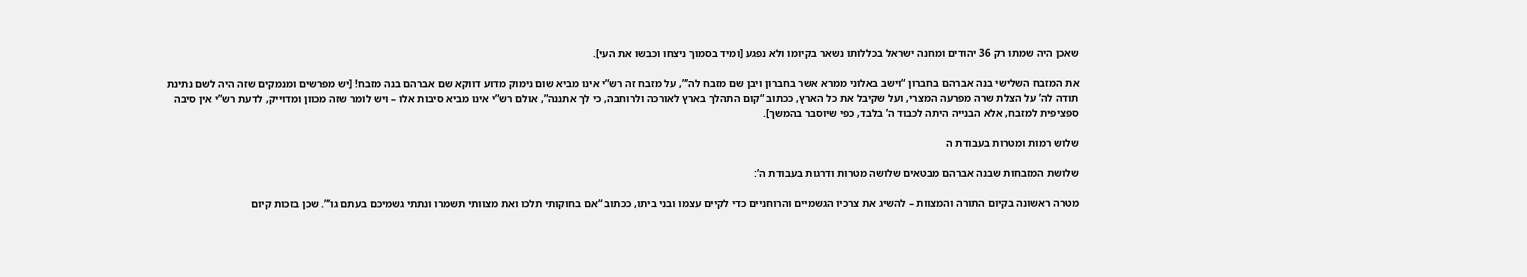שאכן היה שמתו רק 36 יהודים ומחנה ישראל בכללותו נשאר בקיומו ולא נפגע [ומיד בסמוך ניצחו וכבשו את העי].

את המזבח השלישי בנה אברהם בחברון “וישב באלוני ממרא אשר בחברון ויבן שם מזבח לה’”, על מזבח זה רש”י אינו מביא שום נימוק מדוע דווקא שם אברהם בנה מזבח! [יש מפרשים ומנמקים שזה היה לשם נתינת תודה לה’ על הצלת שרה מפרעה המצרי, ועל שקיבל את כל הארץ, ככתוב “קום התהלך בארץ לאורכה ולרוחבה, כי לך אתננה”, אולם רש”י אינו מביא סיבות אלו – ויש לומר שזה מכוון ומדוייק, לדעת רש”י אין סיבה ספציפית למזבח, אלא הבנייה היתה לכבוד ה’ בלבד, כפי שיוסבר בהמשך].

שלוש רמות ומטרות בעבודת ה

שלושת המזבחות שבנה אברהם מבטאים שלושה מטרות ודרגות בעבודת ה’:

מטרה ראשונה בקיום התורה והמצוות – להשיג את צרכיו הגשמיים והרוחניים כדי לקיים עצמו ובני ביתו, ככתוב “אם בחוקותי תלכו ואת מצוותי תשמרו ונתתי גשמיכם בעתם גו’”. שכן בזכות קיום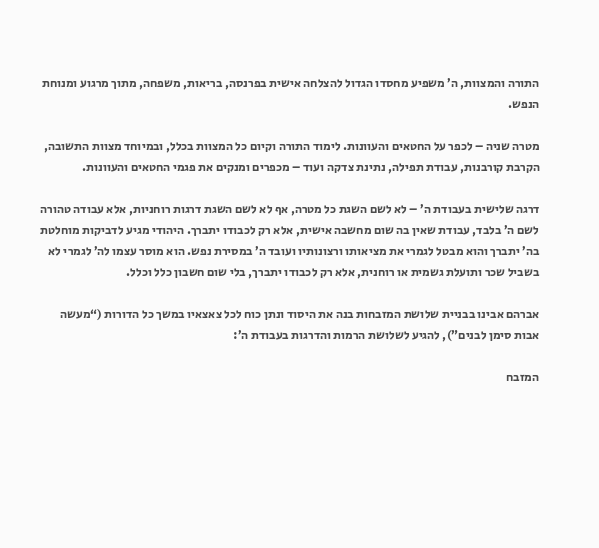התורה והמצוות, ה’ משפיע מחסדו הגדול להצלחה אישית בפרנסה, בריאות, משפחה, מתוך מרגוע ומנוחת הנפש.

מטרה שניה – לכפר על החטאים והעוונות. לימוד התורה וקיום כל המצוות בכלל, ובמיוחד מצוות התשובה, הקרבת קורבנות, עבודת תפילה, נתינת צדקה ועוד – מכפרים ומנקים את פגמי החטאים והעוונות.

דרגה שלישית בעבודת ה’ – לא לשם השגת כל מטרה, אף לא לשם השגת דרגות רוחניות, אלא עבודה טהורה לשם ה’ בלבד, עבודת שאין בה שום מחשבה אישית, אלא רק לכבודו יתברך. היהודי מגיע לדביקות מוחלטת בה’ יתברך והוא מבטל לגמרי את מציאותו ורצונותיו ועובד ה’ במסירת נפש. הוא מוסר עצמו לה’ לגמרי לא בשביל שכר ותועלת גשמית או רוחנית, אלא רק לכבודו יתברך, בלי שום חשבון כלל וכלל.

אברהם אבינו בבניית שלושת המזבחות בנה את היסוד ונתן כוח לכל צאצאיו במשך כל הדורות (“מעשה אבות סימן לבנים”), להגיע לשלושת הרמות והדרגות בעבודת ה’:

המזבח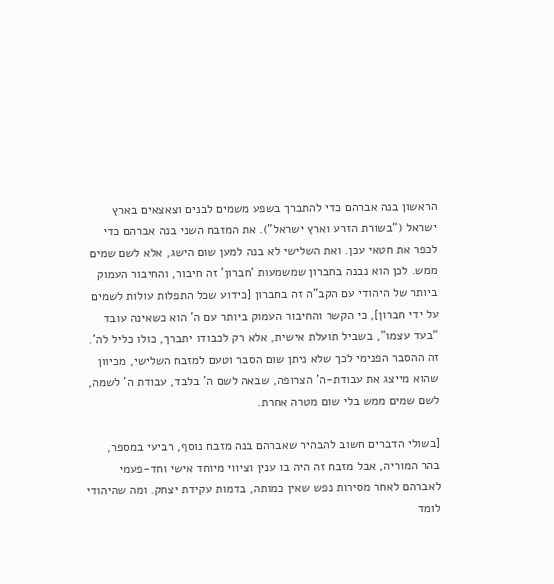הראשון בנה אברהם כדי להתברך בשפע משמים לבנים וצאצאים בארץ ישראל (“בשורת הזרע וארץ ישראל”). את המזבח השני בנה אברהם כדי לכפר את חטאי עכן. ואת השלישי לא בנה למען שום הישג, אלא לשם שמים ממש. לכן הוא נבנה בחברון שמשמעות ‘חברון’ זה חיבור, והחיבור העמוק ביותר של היהודי עם הקב”ה זה בחברון [כידוע שכל התפלות עולות לשמים על ידי חברון], כי הקשר והחיבור העמוק ביותר עם ה’ הוא כשאינה עובד “בעד עצמו”, בשביל תועלת אישית, אלא רק לכבודו יתברך, כולו כליל לה’. זה ההסבר הפנימי לכך שלא ניתן שום הסבר וטעם למזבח השלישי, מכיוון שהוא מייצג את עבודת-ה’ הצרופה, שבאה לשם ה’ בלבד, עבודת ה’ לשמה, לשם שמים ממש בלי שום מטרה אחרת.

[בשולי הדברים חשוב להבהיר שאברהם בנה מזבח נוסף, רביעי במספר, בהר המוריה, אבל מזבח זה היה בו ענין וציווי מיוחד אישי וחד-פעמי לאברהם לאחר מסירות נפש שאין כמותה, בדמות עקידת יצחק. ומה שהיהודי לומד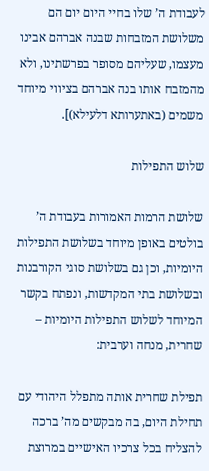לעבודת ה’ שלו בחיי היום יום הם משלושת המזבחות שבנה אברהם אבינו מעצמו, שעליהם מסופר בפרשתינו, ולא מהמזבח אותו בנה אברהם בציווי מיוחד משמים (באתערותא דלעילא)].

שלוש התפילות

שלושת הרמות האמורות בעבודת ה’ בולטים באופן מיוחד בשלושת התפילות היומיות, וכן גם בשלושת סוגי הקורבנות ובשלושת בתי המקדשות, ונפתח בקשר המיוחד לשלוש התפילות היומיות – שחרית, מנחה וערבית:

תפילת שחרית אותה מתפלל היהודי עם תחילת היום, בה מבקשים מה’ ברכה להצליח בכל צרכיו האישיים במרוצת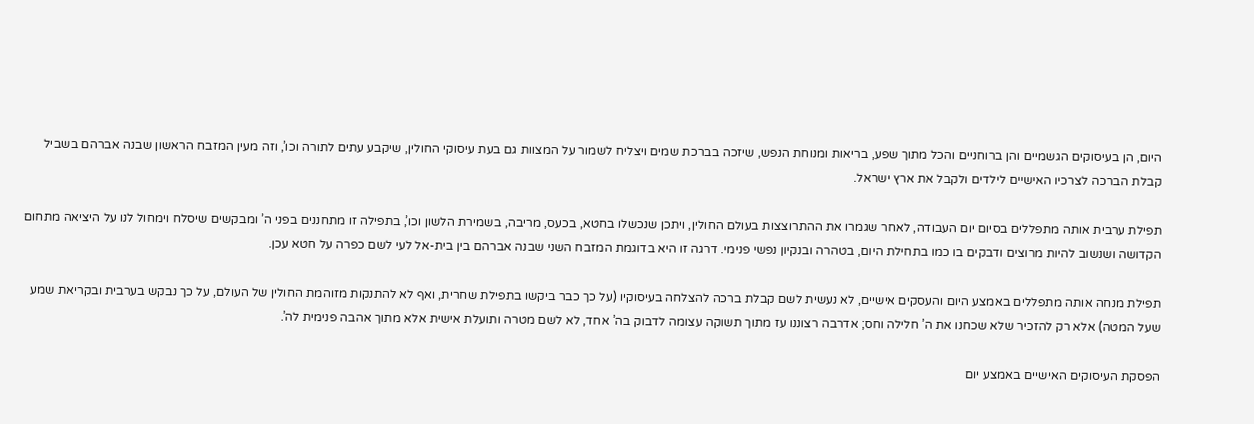היום, הן בעיסוקים הגשמיים והן ברוחניים והכל מתוך שפע, בריאות ומנוחת הנפש, שיזכה בברכת שמים ויצליח לשמור על המצוות גם בעת עיסוקי החולין, שיקבע עתים לתורה וכו’, וזה מעין המזבח הראשון שבנה אברהם בשביל קבלת הברכה לצרכיו האישיים לילדים ולקבל את ארץ ישראל.

תפילת ערבית אותה מתפללים בסיום יום העבודה, לאחר שגמרו את ההתרוצצות בעולם החולין, ויתכן שנכשלו בחטא, בכעס, מריבה, בשמירת הלשון וכו’, בתפילה זו מתחננים בפני ה’ ומבקשים שיסלח וימחול לנו על היציאה מתחום הקדושה ושנשוב להיות מרוצים ודבקים בו כמו בתחילת היום, בטהרה ובנקיון נפשי פנימי. דרגה זו היא בדוגמת המזבח השני שבנה אברהם בין בית-אל לעי לשם כפרה על חטא עכן.

תפילת מנחה אותה מתפללים באמצע היום והעסקים אישיים, לא נעשית לשם קבלת ברכה להצלחה בעיסוקיו (על כך כבר ביקשו בתפילת שחרית, ואף לא להתנקות מזוהמת החולין של העולם, על כך נבקש בערבית ובקריאת שמע שעל המטה) אלא רק להזכיר שלא שכחנו את ה’ חלילה וחס; אדרבה רצוננו עז מתוך תשוקה עצומה לדבוק בה’ אחד, לא לשם מטרה ותועלת אישית אלא מתוך אהבה פנימית לה’.

הפסקת העיסוקים האישיים באמצע יום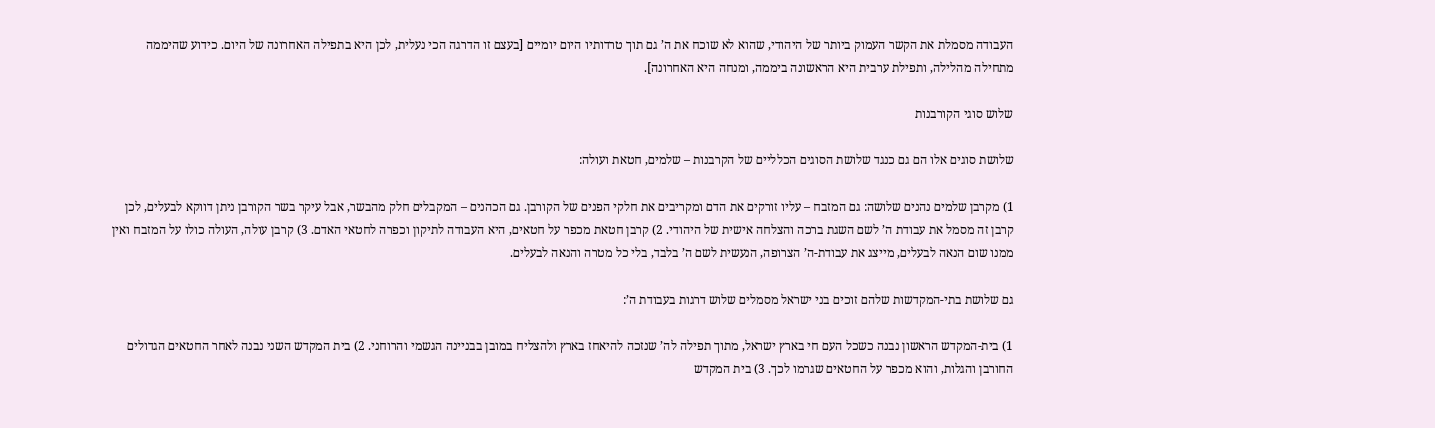העבודה מסמלת את הקשר העמוק ביותר של היהודי, שהוא לא שוכח את ה’ גם תוך טרדותיו היום יומיים [בעצם זו הדרגה הכי נעלית, לכן היא בתפילה האחרונה של היום. כידוע שהיממה מתחילה מהלילה, ותפילת ערבית היא הראשונה ביממה, ומנחה היא האחרונה].

שלוש סוגי הקורבנות

שלושת סוגים אלו הם גם כנגד שלושת הסוגים הכלליים של הקרבנות – שלמים, חטאת ועולה:

1) מקרבן שלמים נהנים שלושה: גם המזבח – עליו זורקים את הדם ומקריבים את חלקי הפנים של הקורבן. גם הכהנים – המקבלים חלק מהבשר, אבל עיקר בשר הקורבן ניתן דווקא לבעלים, לכן קרבן זה מסמל את עבודת ה’ לשם השגת ברכה והצלחה אישית של היהודי. 2) קרבן חטאת מכפר על חטאים, היא העבודה לתיקון וכפרה לחטאי האדם. 3) קרבן עולה, העולה כולו על המזבח ואין ממנו שום הנאה לבעלים, מייצג את עבודת-ה’ הצרופה, הנעשית לשם ה’ בלבד, בלי כל מטרה והנאה לבעלים.

גם שלושת בתי-המקדשות שלהם זוכים בני ישראל מסמלים שלוש דרגות בעבודת ה’:

1) בית-המקדש הראשון נבנה כשכל העם חי בארץ ישראל, מתוך תפילה לה’ שנזכה להיאחז בארץ ולהצליח במובן בבניינה הגשמי והרוחני. 2) בית המקדש השני נבנה לאחר החטאים הגדולים החורבן והגלות, והוא מכפר על החטאים שגרמו לכך. 3) בית המקדש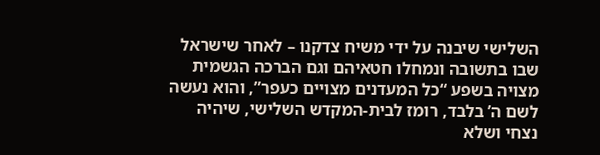השלישי שיבנה על ידי משיח צדקנו – לאחר שישראל שבו בתשובה ונמחלו חטאיהם וגם הברכה הגשמית מצויה בשפע “כל המעדנים מצויים כעפר”, והוא נעשה לשם ה’ בלבד, רומז לבית-המקדש השלישי, שיהיה נצחי ושלא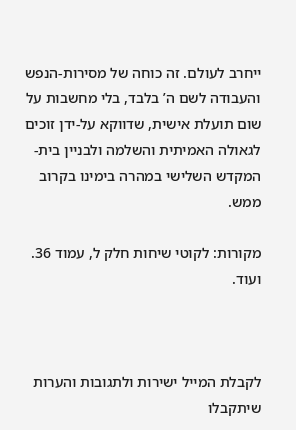ייחרב לעולם. זה כוחה של מסירות-הנפש והעבודה לשם ה’ בלבד, בלי מחשבות על שום תועלת אישית, שדווקא על-ידן זוכים לגאולה האמיתית והשלמה ולבניין בית-המקדש השלישי במהרה בימינו בקרוב ממש.

מקורות: לקוטי שיחות חלק ל, עמוד 36. ועוד.



לקבלת המייל ישירות ולתגובות והערות שיתקבלו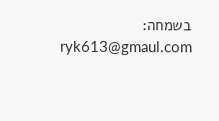בשמחה: ryk613@gmaul.com